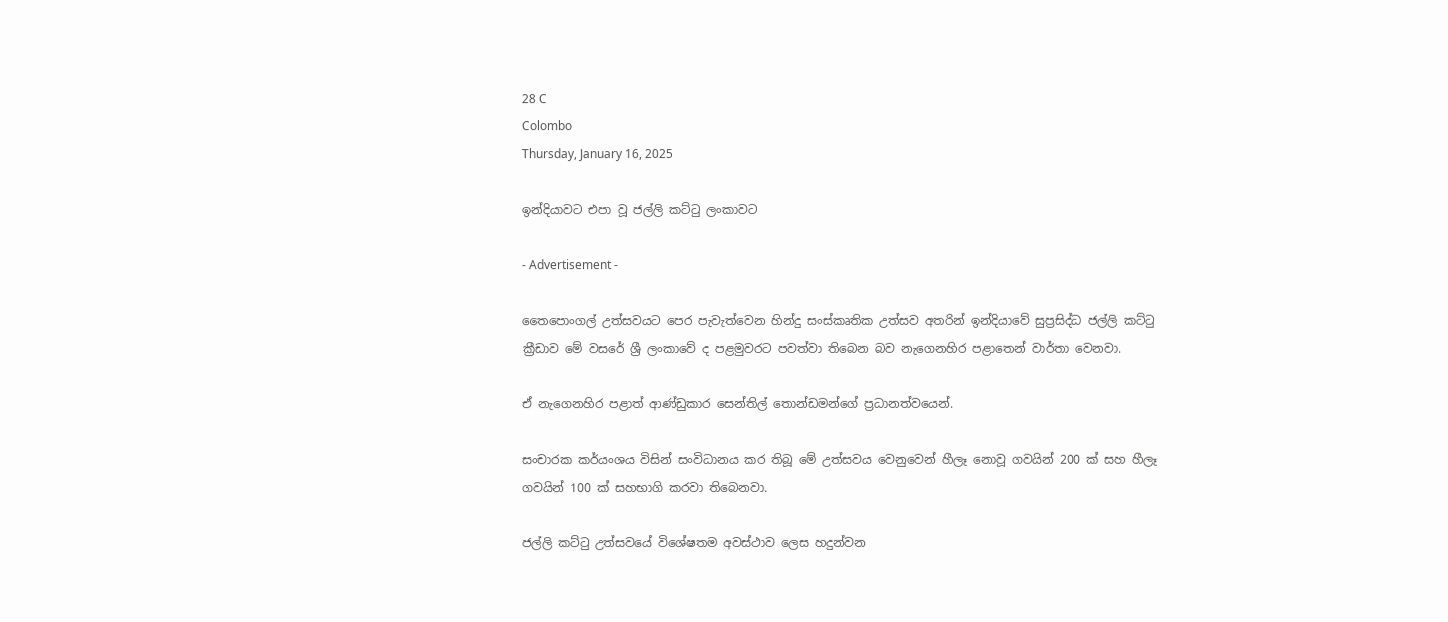28 C
Colombo
Thursday, January 16, 2025

ඉන්දියාවට එපා වූ ජල්ලි කට්ටු ලංකාවට

- Advertisement -

තෛපොංගල් උත්සවයට පෙර පැවැත්වෙන හින්දු සංස්කෘතික උත්සව අතරින් ඉන්දියාවේ සුප්‍රසිද්ධ ජල්ලි කට්ටු ක්‍රීඩාව මේ වසරේ ශ්‍රී ලංකාවේ ද පළමුවරට පවත්වා තිබෙන බව නැගෙනහිර පළාතෙන් වාර්තා වෙනවා.

ඒ නැගෙනහිර පළාත් ආණ්ඩුකාර සෙන්තිල් තොන්ඩමන්ගේ ප්‍රධානත්වයෙන්.

සංචාරක කර්යංශය විසින් සංවිධානය කර තිබූ මේ උත්සවය වෙනුවෙන් හීලෑ නොවූ ගවයින් 200 ක් සහ හීලෑ ගවයින් 100 ක් සහභාගි කරවා තිබෙනවා.

ජල්ලි කට්ටු උත්සවයේ විශේෂතම අවස්ථාව ලෙස හදුන්වන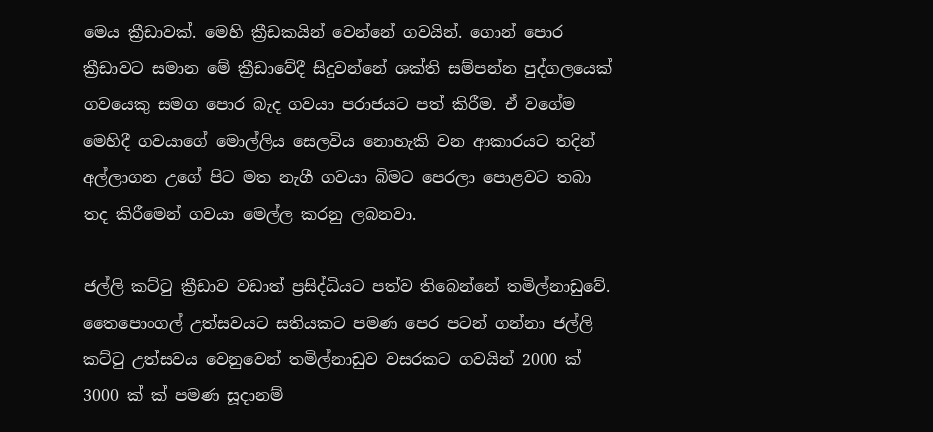මෙය ක්‍රීඩාවක්. මෙහි ක්‍රීඩකයින් වෙන්නේ ගවයින්. ගොන් පොර ක්‍රීඩාවට සමාන මේ ක්‍රීඩාවේදී සිදුවන්නේ ශක්ති සම්පන්න පුද්ගලයෙක් ගවයෙකු සමග පොර බැද ගවයා පරාජයට පත් කිරීම. ඒ වගේම මෙහිදී ගවයාගේ මොල්ලිය සෙලවිය නොහැකි වන ආකාරයට තදින් අල්ලාගන උගේ පිට මත නැගී ගවයා බිමට පෙරලා පොළවට තබා තද කිරීමෙන් ගවයා මෙල්ල කරනු ලබනවා.

ජල්ලි කට්ටු ක්‍රීඩාව වඩාත් ප්‍රසිද්ධියට පත්ව තිබෙන්නේ තමිල්නාඩුවේ. තෛපොංගල් උත්සවයට සතියකට පමණ පෙර පටන් ගන්නා ජල්ලි කට්ටු උත්සවය වෙනුවෙන් තමිල්නාඩුව වසරකට ගවයින් 2000 ක් 3000 ක් ක් පමණ සූදානම්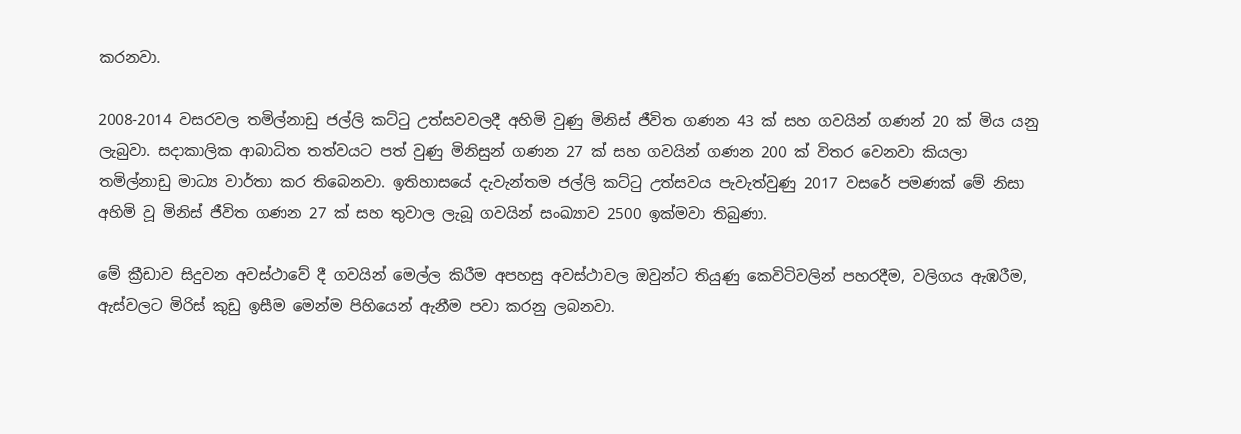කරනවා.

2008-2014 වසරවල තමිල්නාඩු ජල්ලි කට්ටු උත්සවවලදී අහිමි වුණු මිනිස් ජීවිත ගණන 43 ක් සහ ගවයින් ගණන් 20 ක් මිය යනු ලැබුවා. සදාකාලික ආබාධිත තත්වයට පත් වුණු මිනිසුන් ගණන 27 ක් සහ ගවයින් ගණන 200 ක් විතර වෙනවා කියලා තමිල්නාඩු මාධ්‍ය වාර්තා කර තිබෙනවා. ඉතිහාසයේ දැවැන්තම ජල්ලි කට්ටු උත්සවය පැවැත්වුණු 2017 වසරේ පමණක් මේ නිසා අහිමි වූ මිනිස් ජීවිත ගණන 27 ක් සහ තුවාල ලැබූ ගවයින් සංඛ්‍යාව 2500 ඉක්මවා තිබුණා.

මේ ක්‍රීඩාව සිදුවන අවස්ථාවේ දී ගවයින් මෙල්ල කිරීම අපහසු අවස්ථාවල ඔවුන්ට තියුණු කෙවිටිවලින් පහරදීම, වලිගය ඇඹරීම, ඇස්වලට මිරිස් කුඩු ඉසීම මෙන්ම පිහියෙන් ඇනීම පවා කරනු ලබනවා.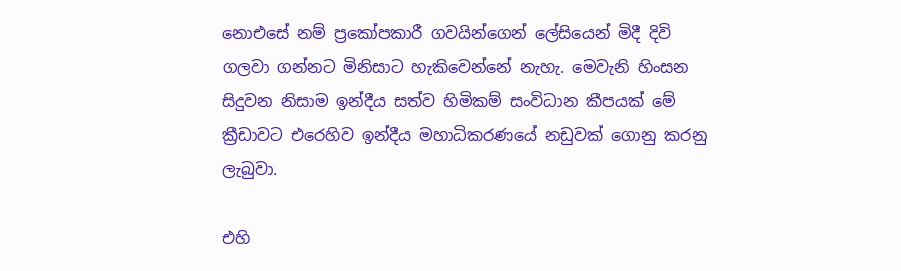නොඑසේ නම් ප්‍රකෝපකාරී ගවයින්ගෙන් ලේසියෙන් මිදී දිවි ගලවා ගන්නට මිනිසාට හැකිවෙන්නේ නැහැ. මෙවැනි හිංසන සිදුවන නිසාම ඉන්දීය සත්ව හිමිකම් සංවිධාන කීපයක් මේ ක්‍රීඩාවට එරෙහිව ඉන්දීය මහාධිකරණයේ නඩුවක් ගොනු කරනු ලැබුවා.

එහි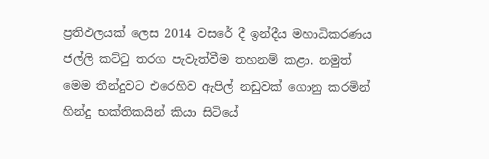ප්‍රතිඵලයක් ලෙස 2014 වසරේ දී ඉන්දීය මහාධිකරණය ජල්ලි කට්ටු තරග පැවැත්වීම තහනම් කළා. නමුත් මෙම තීන්දුවට එරෙහිව ඇපිල් නඩුවක් ගොනු කරමින් හින්දු භක්තිකයින් කියා සිටියේ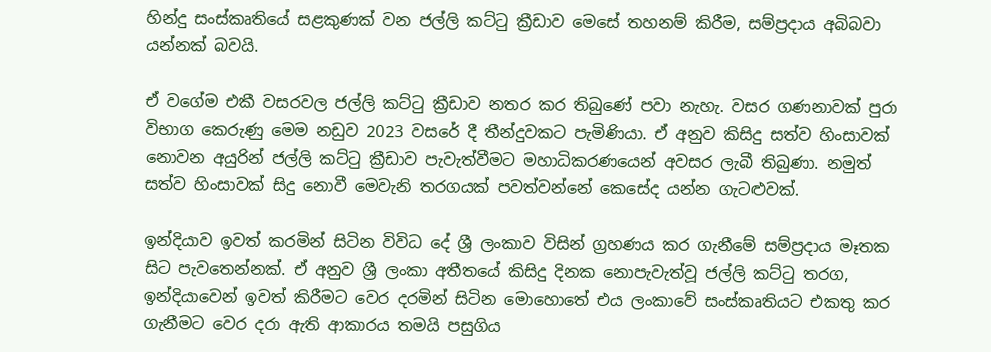හින්දු සංස්කෘතියේ සළකුණක් වන ජල්ලි කට්ටු ක්‍රීඩාව මෙසේ තහනම් කිරීම, සම්ප්‍රදාය අබිබවා යන්නක් බවයි.

ඒ වගේම එකී වසරවල ජල්ලි කට්ටු ක්‍රීඩාව නතර කර තිබුණේ පවා නැහැ. වසර ගණනාවක් පුරා විභාග කෙරුණු මෙම නඩුව 2023 වසරේ දී තීන්දුවකට පැමිණියා. ඒ අනුව කිසිදු සත්ව හිංසාවක් නොවන අයුරින් ජල්ලි කට්ටු ක්‍රීඩාව පැවැත්වීමට මහාධිකරණයෙන් අවසර ලැබී තිබුණා. නමුත් සත්ව හිංසාවක් සිදු නොවී මෙවැනි තරගයක් පවත්වන්නේ කෙසේද යන්න ගැටළුවක්.

ඉන්දියාව ඉවත් කරමින් සිටින විවිධ දේ ශ්‍රී ලංකාව විසින් ග්‍රහණය කර ගැනීමේ සම්ප්‍රදාය මෑතක සිට පැවතෙන්නක්. ඒ අනුව ශ්‍රී ලංකා අතීතයේ කිසිදු දිනක නොපැවැත්වූ ජල්ලි කට්ටු තරග, ඉන්දියාවෙන් ඉවත් කිරීමට වෙර දරමින් සිටින මොහොතේ එය ලංකාවේ සංස්කෘතියට එකතු කර ගැනීමට වෙර දරා ඇති ආකාරය තමයි පසුගිය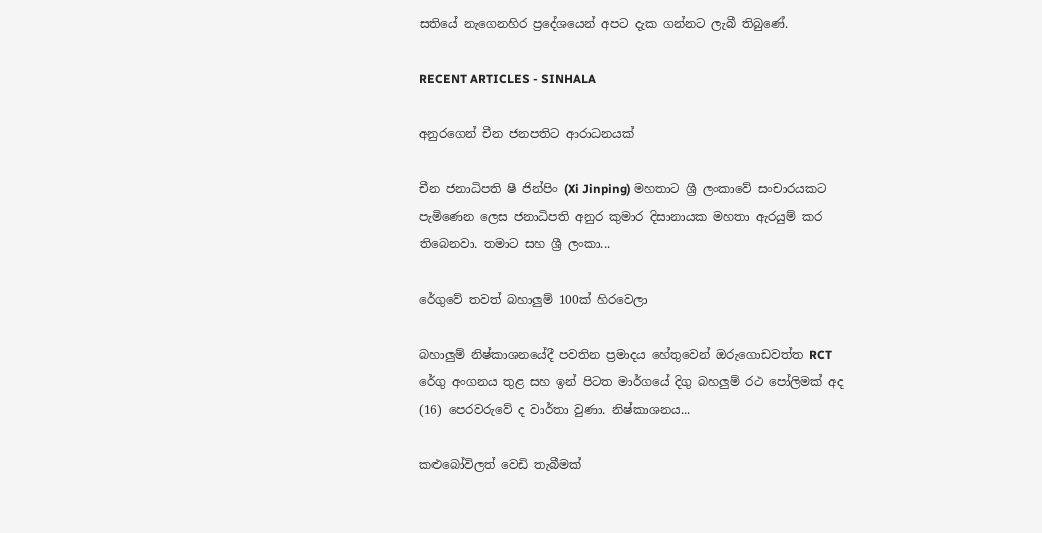සතියේ නැගෙනහිර ප්‍රදේශයෙන් අපට දැක ගන්නට ලැබී තිබුණේ.

RECENT ARTICLES - SINHALA

අනුරගෙන් චීන ජනපතිට ආරාධනයක්

චීන ජනාධිපති ෂී ජින්පිං (Xi Jinping) මහතාට ශ්‍රී ලංකාවේ සංචාරයකට පැමිණෙන ලෙස ජනාධිපති අනුර කුමාර දිසානායක මහතා ඇරයුම් කර තිබෙනවා. තමාට සහ ශ්‍රී ලංකා...

රේගුවේ තවත් බහාලුම් 100ක් හිරවෙලා

බහාලුම් නිෂ්කාශනයේදී පවතින ප්‍රමාදය හේතුවෙන් ඔරුගොඩවත්ත RCT රේගු අංගනය තුළ සහ ඉන් පිටත මාර්ගයේ දිගු බහලුම් රථ පෝලිමක් අද (16) පෙරවරුවේ ද වාර්තා වුණා. නිෂ්කාශනය...

කළුබෝවිලත් වෙඩි තැබීමක්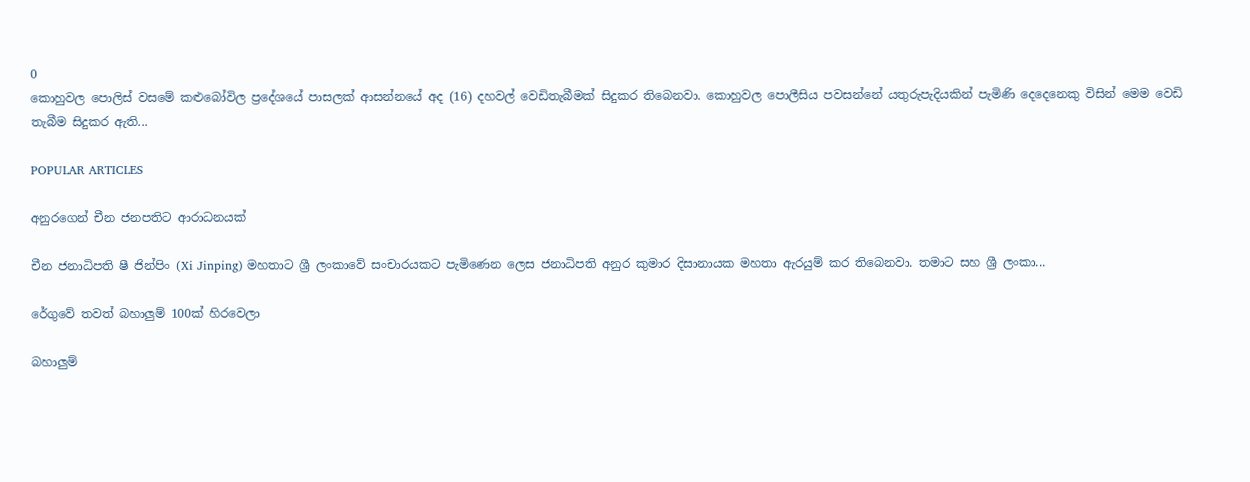0
කොහුවල පොලිස් වසමේ කළුබෝවිල ප්‍රදේශයේ පාසලක් ආසන්නයේ අද (16) දහවල් වෙඩිතැබීමක් සිදුකර තිබෙනවා. කොහුවල පොලීසිය පවසන්නේ යතුරුපැදියකින් පැමිණි දෙදෙනෙකු විසින් මෙම වෙඩි තැබීම සිදුකර ඇති...

POPULAR ARTICLES

අනුරගෙන් චීන ජනපතිට ආරාධනයක්

චීන ජනාධිපති ෂී ජින්පිං (Xi Jinping) මහතාට ශ්‍රී ලංකාවේ සංචාරයකට පැමිණෙන ලෙස ජනාධිපති අනුර කුමාර දිසානායක මහතා ඇරයුම් කර තිබෙනවා. තමාට සහ ශ්‍රී ලංකා...

රේගුවේ තවත් බහාලුම් 100ක් හිරවෙලා

බහාලුම්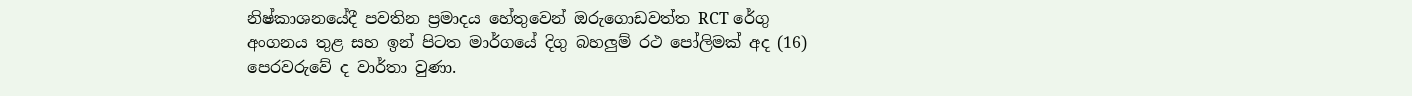නිෂ්කාශනයේදී පවතින ප්‍රමාදය හේතුවෙන් ඔරුගොඩවත්ත RCT රේගු අංගනය තුළ සහ ඉන් පිටත මාර්ගයේ දිගු බහලුම් රථ පෝලිමක් අද (16) පෙරවරුවේ ද වාර්තා වුණා.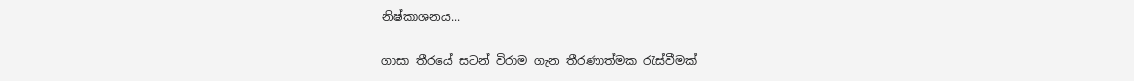නිෂ්කාශනය...

ගාසා තීරයේ සටන් විරාම ගැන තීරණාත්මක රැස්වීමක්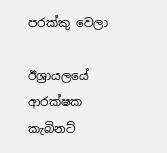පරක්කු වෙලා

ඊශ්‍රායලයේ ආරක්ෂක කැබිනට්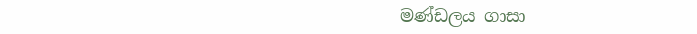මණ්ඩලය ගාසා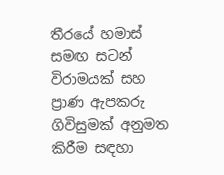තීරයේ හමාස් සමඟ සටන් විරාමයක් සහ ප්‍රාණ ඇපකරු ගිවිසුමක් අනුමත කිරීම සඳහා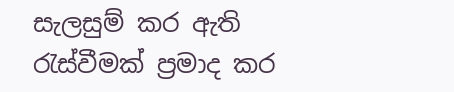සැලසුම් කර ඇති රැස්වීමක් ප්‍රමාද කර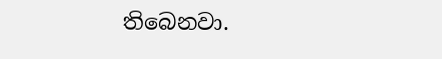තිබෙනවා.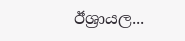ඊශ්‍රායල...